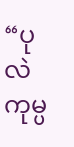“ပုလဲ ကုမ္ပ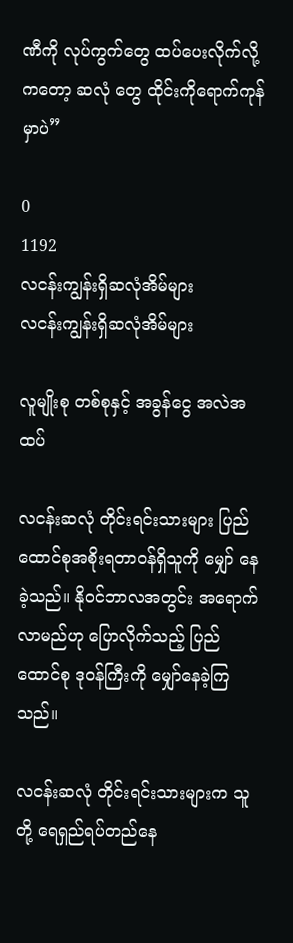ဏီကို လုပ်ကွက်တွေ ထပ်ပေးလိုက်လို့ကတော့ ဆလုံ တွေ ထိုင်းကိုရောက်ကုန်မှာပဲ”

0
1192
လငန်းကျွန်းရှိဆလုံအိမ်များ
လငန်းကျွန်းရှိဆလုံအိမ်များ

လူမျိုးစု တစ်စုနှင့် အခွန်ငွေ အလဲအထပ်

လငန်းဆလုံ တိုင်းရင်းသားများ ပြည်ထောင်စုအစိုးရတာဝန်ရှိသူကို မျှော် နေခဲ့သည်။ နိုဝင်ဘာလအတွင်း အရောက်လာမည်ဟု ပြောလိုက်သည့် ပြည်ထောင်စု ဒုဝန်ကြီးကို မျှော်နေခဲ့ကြသည်။

လငန်းဆလုံ တိုင်းရင်းသားများက သူတို့ ရေရှည်ရပ်တည်နေ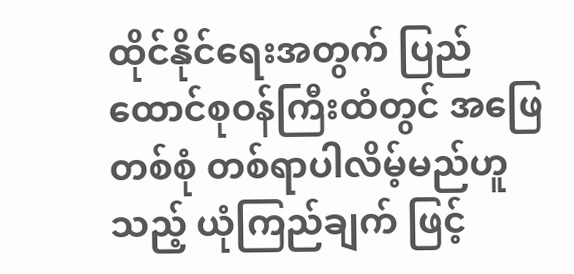ထိုင်နိုင်ရေးအတွက် ပြည်ထောင်စုဝန်ကြီးထံတွင် အဖြေတစ်စုံ တစ်ရာပါလိမ့်မည်ဟူသည့် ယုံကြည်ချက် ဖြင့်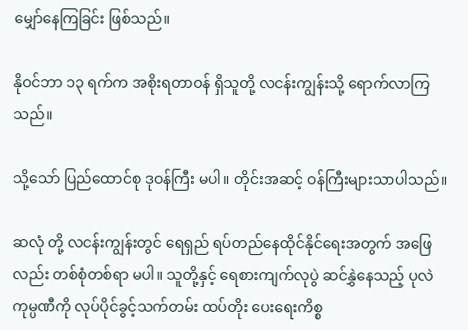မျှော်နေကြခြင်း ဖြစ်သည်။

နိုဝင်ဘာ ၁၃ ရက်က အစိုးရတာဝန် ရှိသူတို့ လငန်းကျွန်းသို့ ရောက်လာကြသည်။

သို့သော် ပြည်ထောင်စု ဒုဝန်ကြီး မပါ။ တိုင်းအဆင့် ဝန်ကြီးများသာပါသည်။

ဆလုံ တို့ လငန်းကျွန်းတွင် ရေရှည် ရပ်တည်နေထိုင်နိုင်ရေးအတွက် အဖြေလည်း တစ်စုံတစ်ရာ မပါ။ သူတို့နှင့် ရေစားကျက်လုပွဲ ဆင်နွှဲနေသည့် ပုလဲ ကုမ္ပဏီကို လုပ်ပိုင်ခွင့်သက်တမ်း ထပ်တိုး ပေးရေးကိစ္စ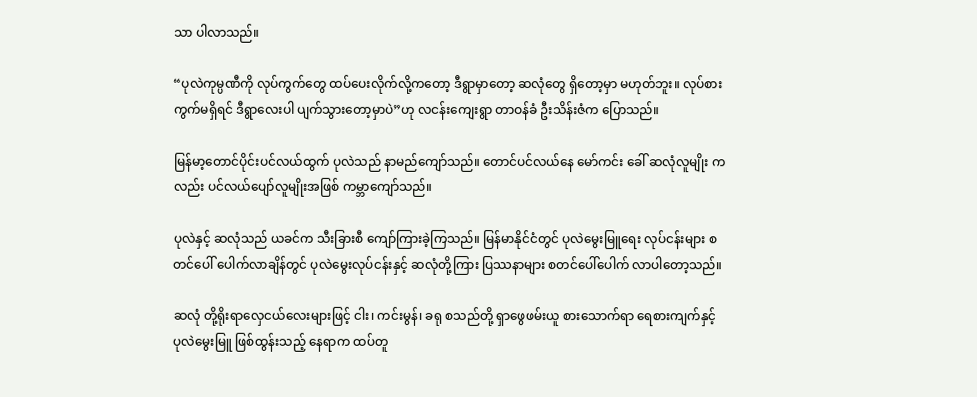သာ ပါလာသည်။

“ပုလဲကုမ္ပဏီကို လုပ်ကွက်တွေ ထပ်ပေးလိုက်လို့ကတော့ ဒီရွာမှာတော့ ဆလုံတွေ ရှိတော့မှာ မဟုတ်ဘူး။ လုပ်စားကွက်မရှိရင် ဒီရွာလေးပါ ပျက်သွားတော့မှာပဲ”ဟု လငန်းကျေးရွာ တာဝန်ခံ ဦးသိန်းဇံက ပြောသည်။

မြန်မာ့တောင်ပိုင်းပင်လယ်ထွက် ပုလဲသည် နာမည်ကျော်သည်။ တောင်ပင်လယ်နေ မော်ကင်း ခေါ် ဆလုံလူမျိုး ကလည်း ပင်လယ်ပျော်လူမျိုးအဖြစ် ကမ္ဘာကျော်သည်။

ပုလဲနှင့် ဆလုံသည် ယခင်က သီးခြားစီ ကျော်ကြားခဲ့ကြသည်။ မြန်မာနိုင်ငံတွင် ပုလဲမွေးမြူရေး လုပ်ငန်းများ စတင်ပေါ် ပေါက်လာချိန်တွင် ပုလဲမွေးလုပ်ငန်းနှင့် ဆလုံတို့ကြား ပြဿနာများ စတင်ပေါ်ပေါက် လာပါတော့သည်။

ဆလုံ တို့ရိုးရာလှေငယ်လေးများဖြင့် ငါး၊ ကင်းမွန်၊ ခရု စသည်တို့ ရှာဖွေဖမ်းယူ စားသောက်ရာ ရေစားကျက်နှင့် ပုလဲမွေးမြူ ဖြစ်ထွန်းသည့် နေရာက ထပ်တူ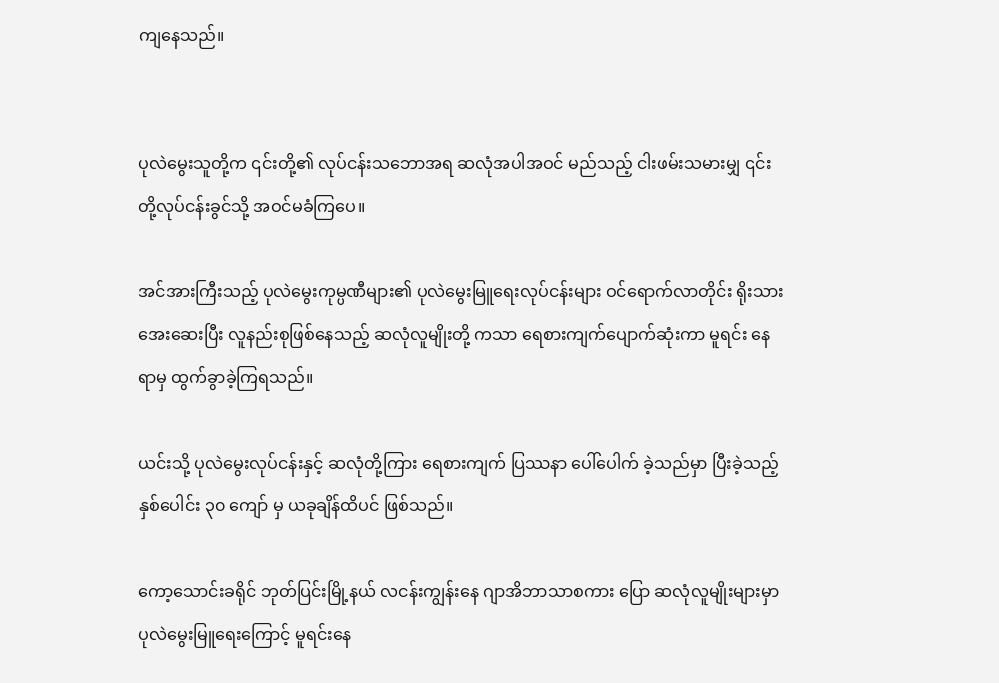ကျနေသည်။


ပုလဲမွေးသူတို့က ၎င်းတို့၏ လုပ်ငန်းသဘောအရ ဆလုံအပါအဝင် မည်သည့် ငါးဖမ်းသမားမျှ ၎င်းတို့လုပ်ငန်းခွင်သို့ အဝင်မခံကြပေ။

အင်အားကြီးသည့် ပုလဲမွေးကုမ္ပဏီများ၏ ပုလဲမွေးမြူရေးလုပ်ငန်းများ ဝင်ရောက်လာတိုင်း ရိုးသားအေးဆေးပြီး လူနည်းစုဖြစ်နေသည့် ဆလုံလူမျိုးတို့ ကသာ ရေစားကျက်ပျောက်ဆုံးကာ မူရင်း နေရာမှ ထွက်ခွာခဲ့ကြရသည်။

ယင်းသို့ ပုလဲမွေးလုပ်ငန်းနှင့် ဆလုံတို့ကြား ရေစားကျက် ပြဿနာ ပေါ်ပေါက် ခဲ့သည်မှာ ပြီးခဲ့သည့် နှစ်ပေါင်း ၃၀ ကျော် မှ ယခုချိန်ထိပင် ဖြစ်သည်။

ကော့သောင်းခရိုင် ဘုတ်ပြင်းမြို့နယ် လငန်းကျွန်းနေ ဂျာအိဘာသာစကား ပြော ဆလုံလူမျိုးများမှာ ပုလဲမွေးမြူရေးကြောင့် မူရင်းနေ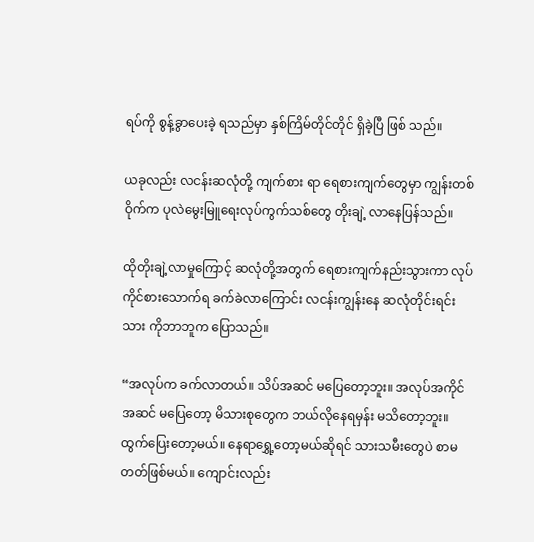ရပ်ကို စွန့်ခွာပေးခဲ့ ရသည်မှာ နှစ်ကြိမ်တိုင်တိုင် ရှိခဲ့ပြီ ဖြစ် သည်။

ယခုလည်း လငန်းဆလုံတို့ ကျက်စား ရာ ရေစားကျက်တွေမှာ ကျွန်းတစ်ဝိုက်က ပုလဲမွေးမြူရေးလုပ်ကွက်သစ်တွေ တိုးချဲ့ လာနေပြန်သည်။

ထိုတိုးချဲ့လာမှုကြောင့် ဆလုံတို့အတွက် ရေစားကျက်နည်းသွားကာ လုပ်ကိုင်စားသောက်ရ ခက်ခဲလာကြောင်း လငန်းကျွန်းနေ ဆလုံတိုင်းရင်းသား ကိုဘာဘူက ပြောသည်။

“အလုပ်က ခက်လာတယ်။ သိပ်အဆင် မပြေတော့ဘူး။ အလုပ်အကိုင်အဆင် မပြေတော့ မိသားစုတွေက ဘယ်လိုနေရမှန်း မသိတော့ဘူး။ ထွက်ပြေးတော့မယ်။ နေရာရွှေ့တော့မယ်ဆိုရင် သားသမီးတွေပဲ စာမတတ်ဖြစ်မယ်။ ကျောင်းလည်း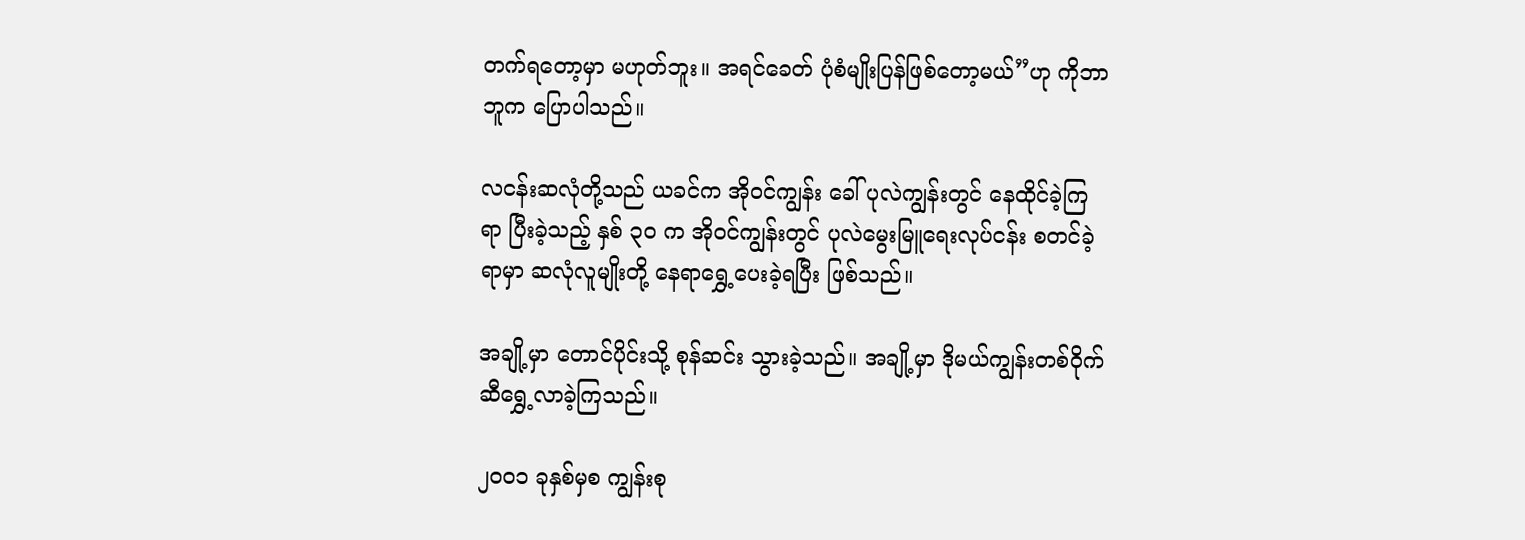တက်ရတော့မှာ မဟုတ်ဘူး။ အရင်ခေတ် ပုံစံမျိုးပြန်ဖြစ်တော့မယ်”ဟု ကိုဘာဘူက ပြောပါသည်။

လငန်းဆလုံတို့သည် ယခင်က အိုဝင်ကျွန်း ခေါ် ပုလဲကျွန်းတွင် နေထိုင်ခဲ့ကြရာ ပြီးခဲ့သည့် နှစ် ၃၀ က အိုဝင်ကျွန်းတွင် ပုလဲမွေးမြူရေးလုပ်ငန်း စတင်ခဲ့ရာမှာ ဆလုံလူမျိုးတို့ နေရာရွှေ့ပေးခဲ့ရပြီး ဖြစ်သည်။

အချို့မှာ တောင်ပိုင်းသို့ စုန်ဆင်း သွားခဲ့သည်။ အချို့မှာ ဒိုမယ်ကျွန်းတစ်ဝိုက် ဆီရွှေ့လာခဲ့ကြသည်။

၂၀၀၁ ခုနှစ်မှစ ကျွန်းစု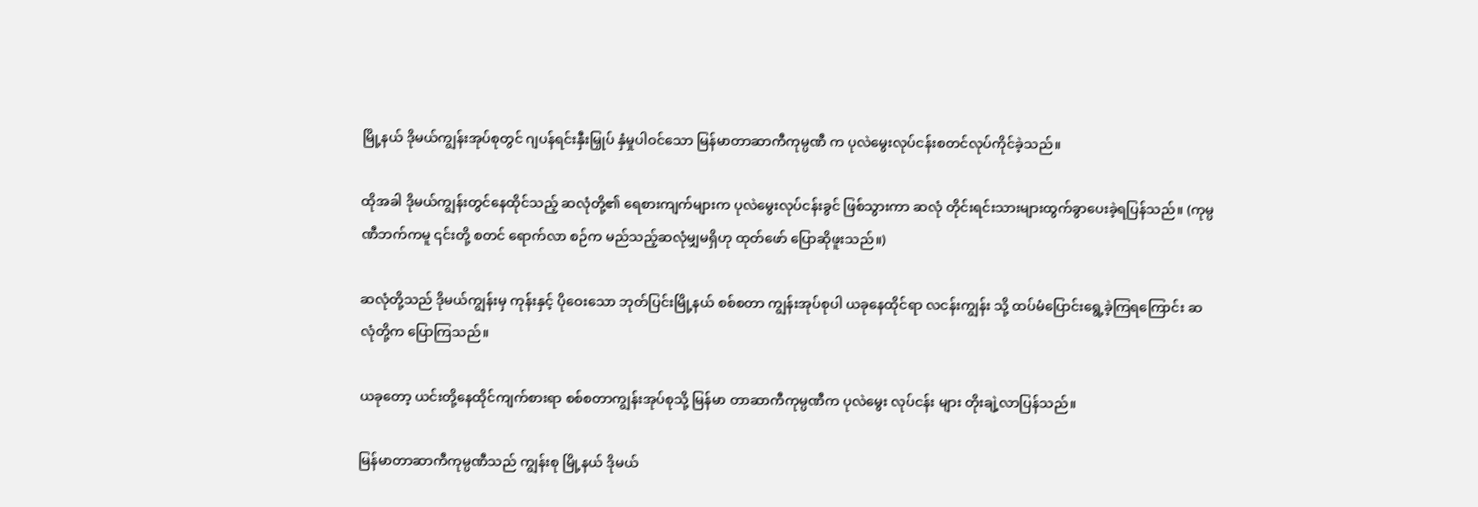မြို့နယ် ဒိုမယ်ကျွန်းအုပ်စုတွင် ဂျပန်ရင်းနှီးမြှုပ် နှံမှုပါဝင်သော မြန်မာတာဆာကီကုမ္ပဏီ က ပုလဲမွေးလုပ်ငန်းစတင်လုပ်ကိုင်ခဲ့သည်။

ထိုအခါ ဒိုမယ်ကျွန်းတွင်နေထိုင်သည့် ဆလုံတို့၏ ရေစားကျက်များက ပုလဲမွေးလုပ်ငန်းခွင် ဖြစ်သွားကာ ဆလုံ တိုင်းရင်းသားများထွက်ခွာပေးခဲ့ရပြန်သည်။ (ကုမ္ပဏီဘက်ကမူ ၎င်းတို့ စတင် ရောက်လာ စဉ်က မည်သည့်ဆလုံမျှမရှိဟု ထုတ်ဖော် ပြောဆိုဖူးသည်။)

ဆလုံတို့သည် ဒိုမယ်ကျွန်းမှ ကုန်းနှင့် ပိုဝေးသော ဘုတ်ပြင်းမြို့နယ် စစ်စတာ ကျွန်းအုပ်စုပါ ယခုနေထိုင်ရာ လငန်းကျွန်း သို့ ထပ်မံပြောင်းရွေ့ခဲ့ကြရကြောင်း ဆလုံတို့က ပြောကြသည်။

ယခုတော့ ယင်းတို့နေထိုင်ကျက်စားရာ စစ်စတာကျွန်းအုပ်စုသို့ မြန်မာ တာဆာကီကုမ္ပဏီက ပုလဲမွေး လုပ်ငန်း များ တိုးချဲ့လာပြန်သည်။

မြန်မာတာဆာကီကုမ္ပဏီသည် ကျွန်းစု မြို့နယ် ဒိုမယ်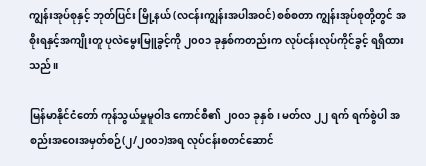ကျွန်းအုပ်စုနှင့် ဘုတ်ပြင်း မြို့နယ် (လငန်းကျွန်းအပါအဝင်) စစ်စတာ ကျွန်းအုပ်စုတို့တွင် အစိုးရနှင့်အကျိုးတူ ပုလဲမွေးမြူခွင့်ကို ၂၀၀၁ ခုနှစ်ကတည်းက လုပ်ငန်းလုပ်ကိုင်ခွင့် ရရှိထားသည်။

မြန်မာနိုင်ငံတော် ကုန်သွယ်မှုမူဝါဒ ကောင်စီ၏ ၂၀၀၁ ခုနှစ်၊ မတ်လ ၂၂ ရက် ရက်စွဲပါ အစည်းအဝေးအမှတ်စဉ်(၂/၂၀၀၁)အရ လုပ်ငန်းစတင်ဆောင်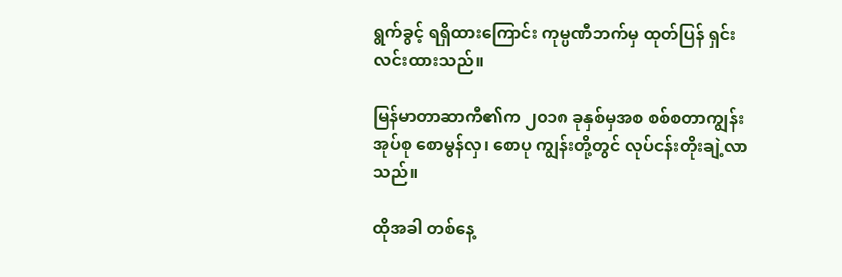ရွက်ခွင့် ရရှိထားကြောင်း ကုမ္ပဏီဘက်မှ ထုတ်ပြန် ရှင်းလင်းထားသည်။

မြန်မာတာဆာကီ၏က ၂၀၁၈ ခုနှစ်မှအစ စစ်စတာကျွန်းအုပ်စု စောမွန်လှ၊ စောပု ကျွန်းတို့တွင် လုပ်ငန်းတိုးချဲ့လာသည်။

ထိုအခါ တစ်နေ့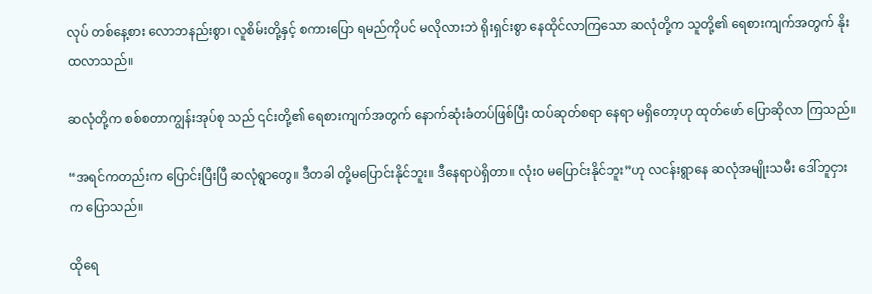လုပ် တစ်နေ့စား လောဘနည်းစွာ၊ လူစိမ်းတို့နှင့် စကားပြော ရမည်ကိုပင် မလိုလားဘဲ ရိုးရှင်းစွာ နေထိုင်လာကြသော ဆလုံတို့က သူတို့၏ ရေစားကျက်အတွက် နိုးထလာသည်။

ဆလုံတို့က စစ်စတာကျွန်းအုပ်စု သည် ၎င်းတို့၏ ရေစားကျက်အတွက် နောက်ဆုံးခံတပ်ဖြစ်ပြီး ထပ်ဆုတ်စရာ နေရာ မရှိတော့ဟု ထုတ်ဖော် ပြောဆိုလာ ကြသည်။

“အရင်ကတည်းက ပြောင်းပြီးပြီ ဆလုံရွာတွေ။ ဒီတခါ တို့မပြောင်းနိုင်ဘူး။ ဒီနေရာပဲရှိတာ။ လုံး၀ မပြောင်းနိုင်ဘူး”ဟု လငန်းရွာနေ ဆလုံအမျိုးသမီး ဒေါ်ဘူငှားက ပြောသည်။

ထိုရေ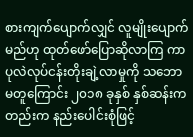စားကျက်ပျောက်လျှင် လူမျိုးပျောက်မည်ဟု ထုတ်ဖော်ပြောဆိုလာကြ ကာ ပုလဲလုပ်ငန်းတိုးချဲ့လာမှုကို သဘောမတူကြောင်း ၂၀၁၈ ခုနှစ် နှစ်ဆန်းက တည်းက နည်းပေါင်းစုံဖြင့်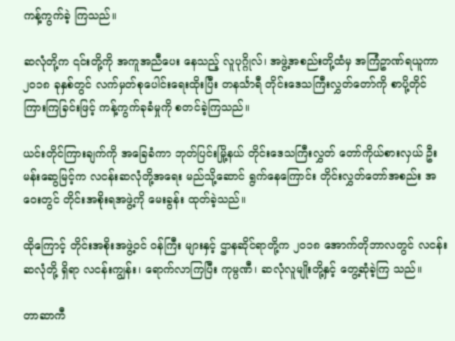ကန့်ကွက်ခဲ့ ကြသည်။

ဆလုံတို့က ၎င်းတို့ကို အကူအညီပေး နေသည့် လူပုဂ္ဂိုလ်၊ အဖွဲ့အစည်းတို့ထံမှ အကြံဥာဏ်ရယူကာ ၂၀၁၈ ခုနှစ်တွင် လက်မှတ်စုပေါင်းရေးထိုးပြီး တနင်္သာရီ တိုင်းဒေသကြီးလွှတ်တော်ကို စာပို့တိုင် ကြားကြခြင်းဖြင့် ကန့်ကွက်ခုခံမှုကို စတင်ခဲ့ကြသည်။

ယင်းတိုင်ကြားချက်ကို အခြေခံကာ ဘုတ်ပြင်းမြို့နယ် တိုင်းဒေသကြီးလွှတ် တော်ကိုယ်စားလှယ် ဦးမန်းဆွေမြင့်က လငန်းဆလုံတို့အရေး မည်သို့ဆောင် ရွက်နေကြောင်း တိုင်းလွှတ်တော်အစည်း အဝေးတွင် တိုင်းအစိုးရအဖွဲ့ကို မေးခွန်း ထုတ်ခဲ့သည်။

ထိုကြောင့် တိုင်းအစိုးအဖွဲ့ဝင် ဝန်ကြီး များနှင့် ဌာနဆိုင်ရာတို့က ၂၀၁၈ အောက်တိုဘာလတွင် လငန်းဆလုံတို့ ရှိရာ လငန်းကျွန်း၊ ရောက်လာကြပြီး ကုမ္ပဏီ၊ ဆလုံလူမျိုးတို့နှင့် တွေ့ဆုံခဲ့ကြ သည်။

တာဆာကီ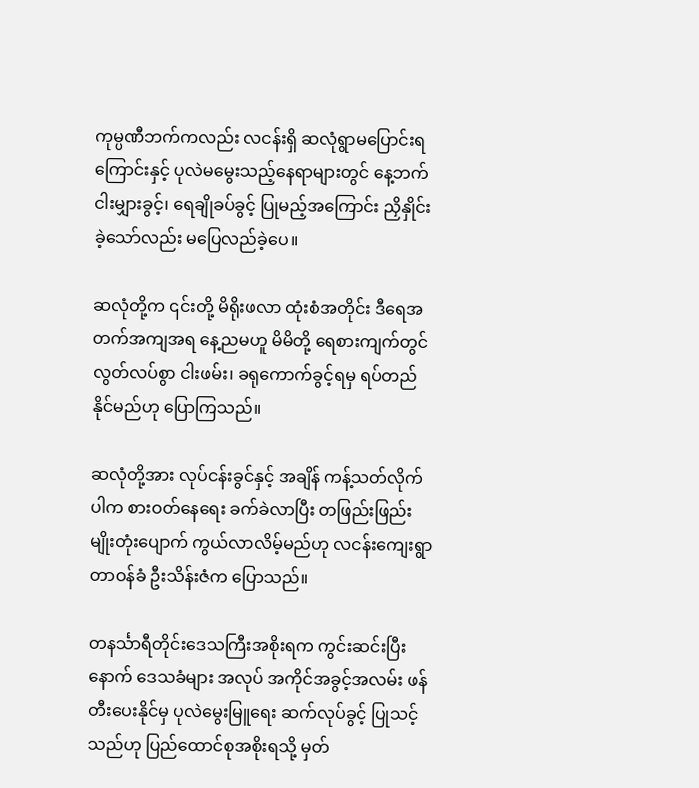ကုမ္ပဏီဘက်ကလည်း လငန်းရှိ ဆလုံရွာမပြောင်းရကြောင်းနှင့် ပုလဲမမွေးသည့်နေရာများတွင် နေ့ဘက် ငါးမျှားခွင့်၊ ရေချိုခပ်ခွင့် ပြုမည့်အကြောင်း ညှိနှိုင်းခဲ့သော်လည်း မပြေလည်ခဲ့ပေ။

ဆလုံတို့က ၎င်းတို့ မိရိုးဖလာ ထုံးစံအတိုင်း ဒီရေအတက်အကျအရ နေ့ညမဟူ မိမိတို့ ရေစားကျက်တွင် လွတ်လပ်စွာ ငါးဖမ်း၊ ခရုကောက်ခွင့်ရမှ ရပ်တည် နိုင်မည်ဟု ပြောကြသည်။

ဆလုံတို့အား လုပ်ငန်းခွင်နှင့် အချိန် ကန့်သတ်လိုက်ပါက စားဝတ်နေရေး ခက်ခဲလာပြီး တဖြည်းဖြည်းမျိုးတုံးပျောက် ကွယ်လာလိမ့်မည်ဟု လငန်းကျေးရွာ တာဝန်ခံ ဦးသိန်းဇံက ပြောသည်။

တနင်္သာရီတိုင်းဒေသကြီးအစိုးရက ကွင်းဆင်းပြီးနောက် ဒေသခံများ အလုပ် အကိုင်အခွင့်အလမ်း ဖန်တီးပေးနိုင်မှ ပုလဲမွေးမြူရေး ဆက်လုပ်ခွင့် ပြုသင့် သည်ဟု ပြည်ထောင်စုအစိုးရသို့ မှတ်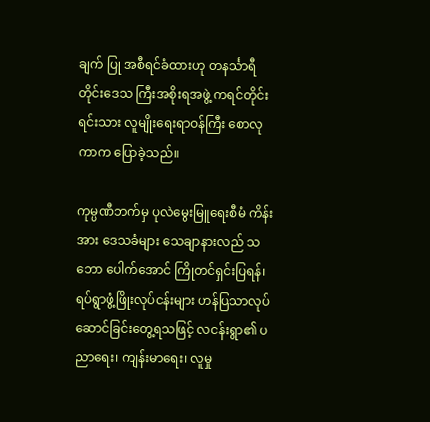ချက် ပြု အစီရင်ခံထားဟု တနင်္သာရီတိုင်းဒေသ ကြီးအစိုးရအဖွဲ့ ကရင်တိုင်းရင်းသား လူမျိုးရေးရာဝန်ကြီး စောလုကာက ပြောခဲ့သည်။

ကုမ္ပဏီဘက်မှ ပုလဲမွေးမြူရေးစီမံ ကိန်းအား ဒေသခံများ သေချာနားလည် သဘော ပေါက်အောင် ကြိုတင်ရှင်းပြရန်၊ ရပ်ရွာဖွံ့ဖြိုးလုပ်ငန်းများ ဟန်ပြသာလုပ် ဆောင်ခြင်းတွေ့ရသဖြင့် လငန်းရွာ၏ ပညာရေး၊ ကျန်းမာရေး၊ လူမှု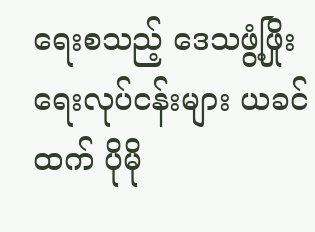ရေးစသည့် ဒေသဖွံ့ဖြိုးရေးလုပ်ငန်းများ ယခင်ထက် ပိုမို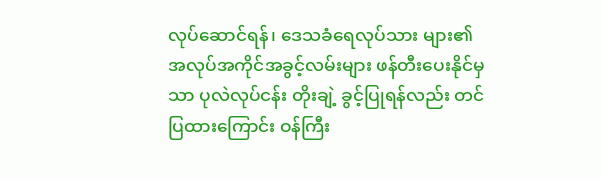လုပ်ဆောင်ရန်၊ ဒေသခံရေလုပ်သား များ၏ အလုပ်အကိုင်အခွင့်လမ်းများ ဖန်တီးပေးနိုင်မှသာ ပုလဲလုပ်ငန်း တိုးချဲ့ ခွင့်ပြုရန်လည်း တင်ပြထားကြောင်း ဝန်ကြီး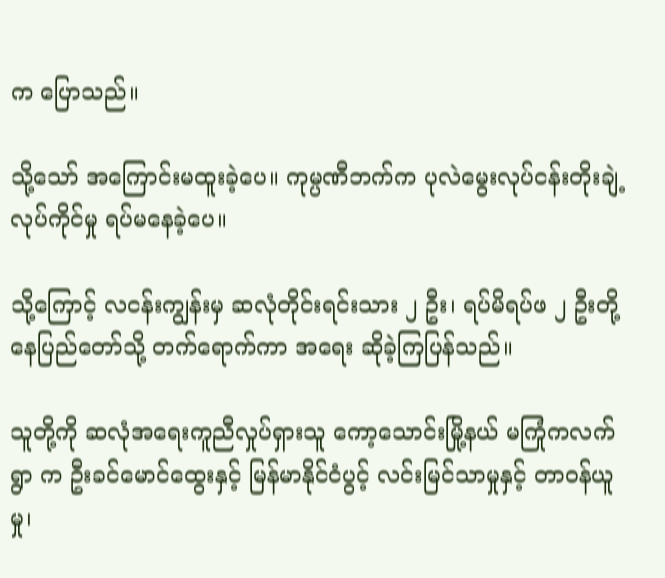က ပြောသည်။

သို့သော် အကြောင်းမထူးခဲ့ပေ။ ကုမ္ပဏီဘက်က ပုလဲမွေးလုပ်ငန်းတိုးချဲ့ လုပ်ကိုင်မှု ရပ်မနေခဲ့ပေ။

သို့ကြောင့် လငန်းကျွန်းမှ ဆလုံတိုင်းရင်းသား ၂ ဦး၊ ရပ်မိရပ်ဖ ၂ ဦးတို့ နေပြည်တော်သို့ တက်ရောက်ကာ အရေး ဆိုခဲ့ကြပြန်သည်။

သူတို့ကို ဆလုံအရေးကူညီလှုပ်ရှားသူ ကော့သောင်းမြို့နယ် မကြုံကလက်ရွာ က ဦးခင်မောင်ထွေးနှင့် မြန်မာနိုင်ငံပွင့် လင်းမြင်သာမှုနှင့် တာဝန်ယူမှု၊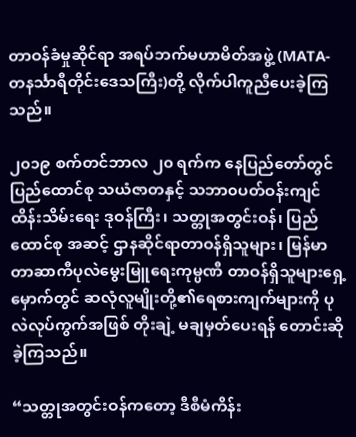တာဝန်ခံမှုဆိုင်ရာ အရပ်ဘက်မဟာမိတ်အဖွဲ့ (MATA-တနင်္သာရီတိုင်းဒေသကြီး)တို့ လိုက်ပါကူညီပေးခဲ့ကြသည်။

၂၀၁၉ စက်တင်ဘာလ ၂၀ ရက်က နေပြည်တော်တွင် ပြည်ထောင်စု သယံဇာတနှင့် သဘာ၀ပတ်ဝန်းကျင်ထိန်းသိမ်းရေး ဒုဝန်ကြီး၊ သတ္တုအတွင်းဝန်၊ ပြည်ထောင်စု အဆင့် ဌာနဆိုင်ရာတာဝန်ရှိသူများ၊ မြန်မာတာဆာကီပုလဲမွေးမြူရေးကုမ္ပဏီ တာဝန်ရှိသူများရှေ့မှောက်တွင် ဆလုံလူမျိုးတို့၏ရေစားကျက်များကို ပုလဲလုပ်ကွက်အဖြစ် တိုးချဲ့ မချမှတ်ပေးရန် တောင်းဆိုခဲ့ကြသည်။

“သတ္တုအတွင်းဝန်ကတော့ ဒီစီမံကိန်း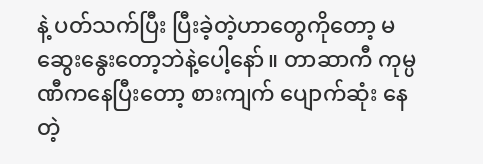နဲ့ ပတ်သက်ပြီး ပြီးခဲ့တဲ့ဟာတွေကိုတော့ မဆွေးနွေးတော့ဘဲနဲ့ပေါ့နော်။ တာဆာကီ ကုမ္ပဏီကနေပြီးတော့ စားကျက် ပျောက်ဆုံး နေတဲ့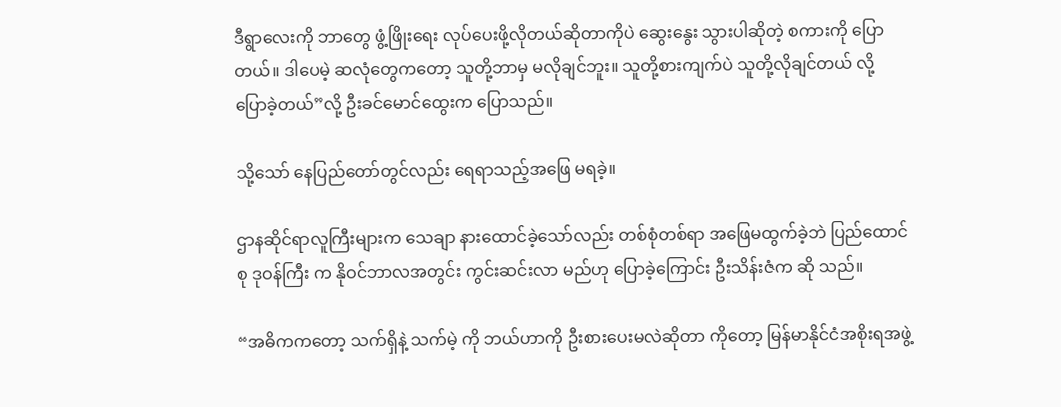ဒီရွာလေးကို ဘာတွေ ဖွံ့ဖြိုးရေး လုပ်ပေးဖို့လိုတယ်ဆိုတာကိုပဲ ဆွေးနွေး သွားပါဆိုတဲ့ စကားကို ပြောတယ်။ ဒါပေမဲ့ ဆလုံတွေကတော့ သူတို့ဘာမှ မလိုချင်ဘူး။ သူတို့စားကျက်ပဲ သူတို့လိုချင်တယ် လို့ ပြောခဲ့တယ်”လို့ ဦးခင်မောင်ထွေးက ပြောသည်။

သို့သော် နေပြည်တော်တွင်လည်း ရေရာသည့်အဖြေ မရခဲ့။

ဌာနဆိုင်ရာလူကြီးများက သေချာ နားထောင်ခဲ့သော်လည်း တစ်စုံတစ်ရာ အဖြေမထွက်ခဲ့ဘဲ ပြည်ထောင်စု ဒုဝန်ကြီး က နိုဝင်ဘာလအတွင်း ကွင်းဆင်းလာ မည်ဟု ပြောခဲ့ကြောင်း ဦးသိန်းဇံက ဆို သည်။

“အဓိကကတော့ သက်ရှိနဲ့ သက်မဲ့ ကို ဘယ်ဟာကို ဦးစားပေးမလဲဆိုတာ ကိုတော့ မြန်မာနိုင်ငံအစိုးရအဖွဲ့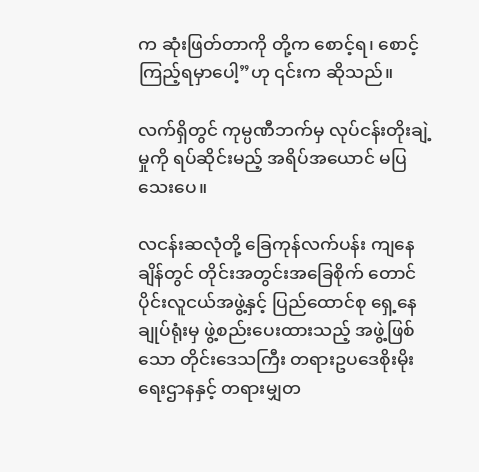က ဆုံးဖြတ်တာကို တို့က စောင့်ရ၊ စောင့်ကြည့်ရမှာပေါ့”ဟု ၎င်းက ဆိုသည်။

လက်ရှိတွင် ကုမ္ပဏီဘက်မှ လုပ်ငန်းတိုးချဲ့မှုကို ရပ်ဆိုင်းမည့် အရိပ်အယောင် မပြသေးပေ။

လငန်းဆလုံတို့ ခြေကုန်လက်ပန်း ကျနေချိန်တွင် တိုင်းအတွင်းအခြေစိုက် တောင်ပိုင်းလူငယ်အဖွဲ့နှင့် ပြည်ထောင်စု ရှေ့နေချုပ်ရုံးမှ ဖွဲ့စည်းပေးထားသည့် အဖွဲ့ဖြစ်သော တိုင်းဒေသကြီး တရားဥပဒေစိုးမိုးရေးဌာနနှင့် တရားမျှတ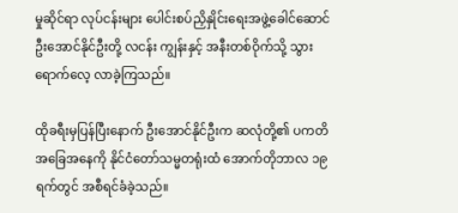မှုဆိုင်ရာ လုပ်ငန်းများ ပေါင်းစပ်ညှိနှိုင်းရေးအဖွဲ့ခေါင်ဆောင် ဦးအောင်နိုင်ဦးတို့ လငန်း ကျွန်းနှင့် အနီးတစ်ဝိုက်သို့ သွားရောက်လေ့ လာခဲ့ကြသည်။

ထိုခရီးမှပြန်ပြီးနောက် ဦးအောင်နိုင်ဦးက ဆလုံတို့၏ ပကတိအခြေအနေကို နိုင်ငံတော်သမ္မတရုံးထံ အောက်တိုဘာလ ၁၉ ရက်တွင် အစီရင်ခံခဲ့သည်။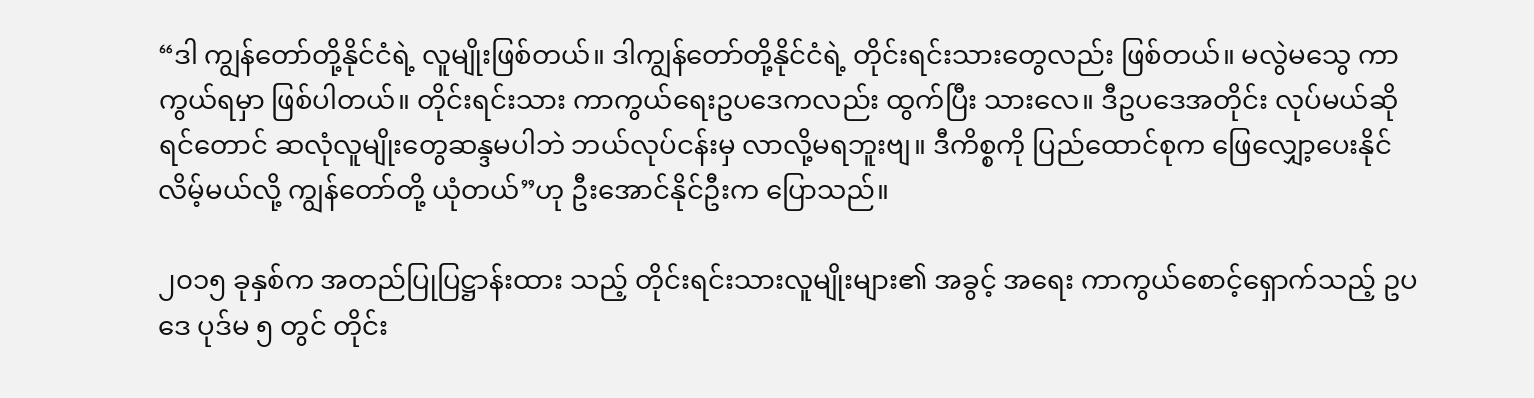“ဒါ ကျွန်တော်တို့နိုင်ငံရဲ့ လူမျိုးဖြစ်တယ်။ ဒါကျွန်တော်တို့နိုင်ငံရဲ့ တိုင်းရင်းသားတွေလည်း ဖြစ်တယ်။ မလွဲမသွေ ကာကွယ်ရမှာ ဖြစ်ပါတယ်။ တိုင်းရင်းသား ကာကွယ်ရေးဥပဒေကလည်း ထွက်ပြီး သားလေ။ ဒီဥပဒေအတိုင်း လုပ်မယ်ဆိုရင်တောင် ဆလုံလူမျိုးတွေဆန္ဒမပါဘဲ ဘယ်လုပ်ငန်းမှ လာလို့မရဘူးဗျ။ ဒီကိစ္စကို ပြည်ထောင်စုက ဖြေလျှော့ပေးနိုင် လိမ့်မယ်လို့ ကျွန်တော်တို့ ယုံတယ်”ဟု ဦးအောင်နိုင်ဦးက ပြောသည်။

၂၀၁၅ ခုနှစ်က အတည်ပြုပြဋ္ဌာန်းထား သည့် တိုင်းရင်းသားလူမျိုးများ၏ အခွင့် အရေး ကာကွယ်စောင့်ရှောက်သည့် ဥပဒေ ပုဒ်မ ၅ တွင် တိုင်း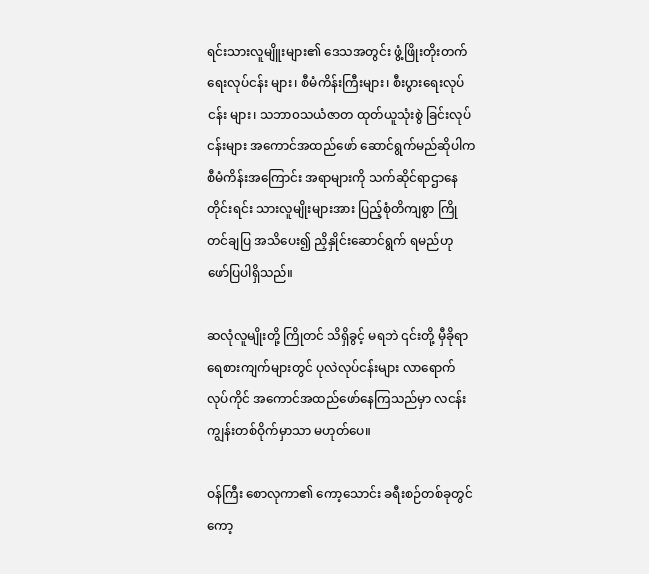ရင်းသားလူမျိူးများ၏ ဒေသအတွင်း ဖွံ့ဖြိုးတိုးတက်ရေးလုပ်ငန်း များ၊ စီမံကိန်းကြီးများ၊ စီးပွားရေးလုပ်ငန်း များ၊ သဘာ၀သယံဇာတ ထုတ်ယူသုံးစွဲ ခြင်းလုပ်ငန်းများ အကောင်အထည်ဖော် ဆောင်ရွက်မည်ဆိုပါက စီမံကိန်းအကြောင်း အရာများကို သက်ဆိုင်ရာဌာနေတိုင်းရင်း သားလူမျိုးများအား ပြည့်စုံတိကျစွာ ကြို တင်ချပြ အသိပေး၍ ညှိနှိုင်းဆောင်ရွက် ရမည်ဟု ဖော်ပြပါရှိသည်။

ဆလုံလူမျိုးတို့ ကြိုတင် သိရှိခွင့် မရဘဲ ၎င်းတို့ မှီခိုရာ ရေစားကျက်များတွင် ပုလဲလုပ်ငန်းများ လာရောက်လုပ်ကိုင် အကောင်အထည်ဖော်နေကြသည်မှာ လငန်းကျွန်းတစ်ဝိုက်မှာသာ မဟုတ်ပေ။

ဝန်ကြီး စောလုကာ၏ ကော့သောင်း ခရီးစဉ်တစ်ခုတွင် ကော့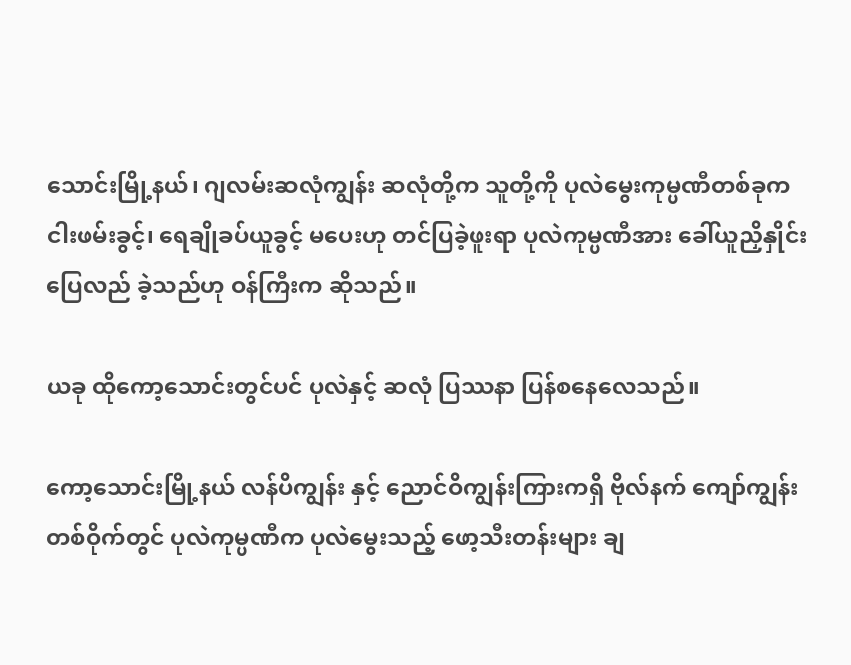သောင်းမြို့နယ်၊ ဂျလမ်းဆလုံကျွန်း ဆလုံတို့က သူတို့ကို ပုလဲမွေးကုမ္ပဏီတစ်ခုက ငါးဖမ်းခွင့်၊ ရေချိုခပ်ယူခွင့် မပေးဟု တင်ပြခဲ့ဖူးရာ ပုလဲကုမ္ပဏီအား ခေါ်ယူညှိနှိုင်း ပြေလည် ခဲ့သည်ဟု ဝန်ကြီးက ဆိုသည်။

ယခု ထိုကော့သောင်းတွင်ပင် ပုလဲနှင့် ဆလုံ ပြဿနာ ပြန်စနေလေသည်။

ကော့သောင်းမြို့နယ် လန်ပိကျွန်း နှင့် ညောင်ဝိကျွန်းကြားကရှိ ဗိုလ်နက် ကျော်ကျွန်းတစ်ဝိုက်တွင် ပုလဲကုမ္ပဏီက ပုလဲမွေးသည့် ဖော့သီးတန်းများ ချ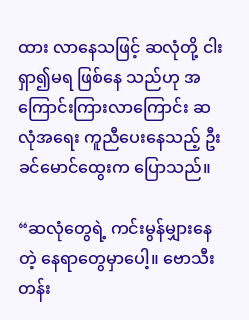ထား လာနေသဖြင့် ဆလုံတို့ ငါးရှာ၍မရ ဖြစ်နေ သည်ဟု အကြောင်းကြားလာကြောင်း ဆလုံအရေး ကူညီပေးနေသည့် ဦးခင်မောင်ထွေးက ပြောသည်။

“ဆလုံတွေရဲ့ ကင်းမွန်မျှားနေတဲ့ နေရာတွေမှာပေါ့။ ဗောသီးတန်း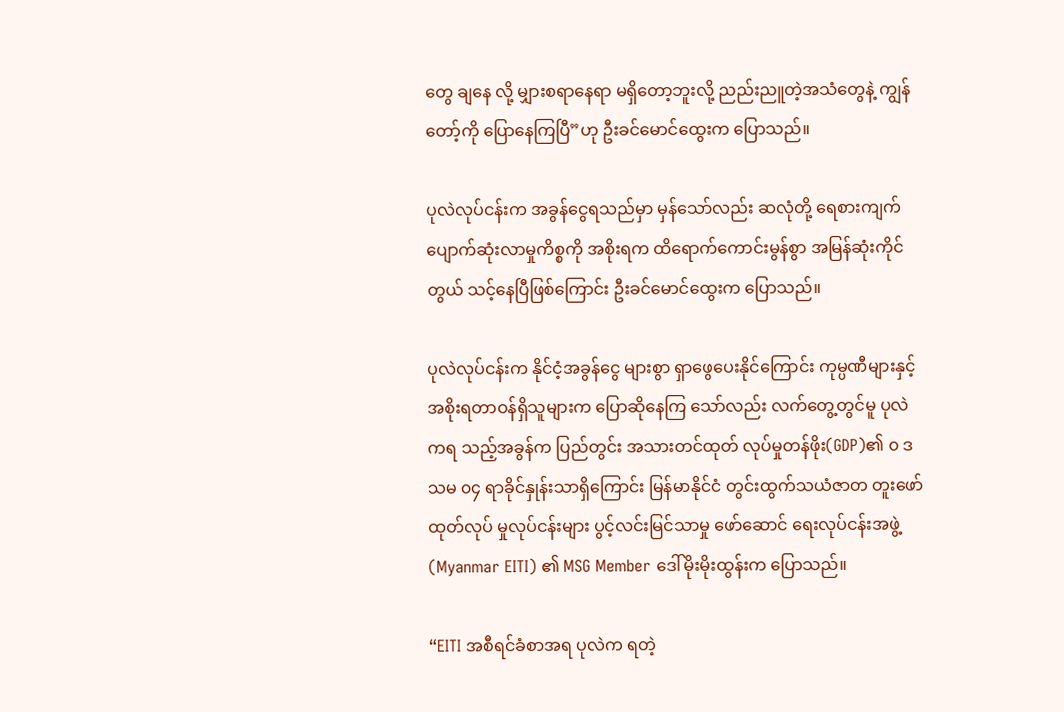တွေ ချနေ လို့ မျှားစရာနေရာ မရှိတော့ဘူးလို့ ညည်းညူတဲ့အသံတွေနဲ့ ကျွန်တော့်ကို ပြောနေကြပြီ”ဟု ဦးခင်မောင်ထွေးက ပြောသည်။

ပုလဲလုပ်ငန်းက အခွန်ငွေရသည်မှာ မှန်သော်လည်း ဆလုံတို့ ရေစားကျက် ပျောက်ဆုံးလာမှုကိစ္စကို အစိုးရက ထိရောက်ကောင်းမွန်စွာ အမြန်ဆုံးကိုင်တွယ် သင့်နေပြီဖြစ်ကြောင်း ဦးခင်မောင်ထွေးက ပြောသည်။

ပုလဲလုပ်ငန်းက နိုင်ငံ့အခွန်ငွေ များစွာ ရှာဖွေပေးနိုင်ကြောင်း ကုမ္ပဏီများနှင့် အစိုးရတာဝန်ရှိသူများက ပြောဆိုနေကြ သော်လည်း လက်တွေ့တွင်မူ ပုလဲကရ သည့်အခွန်က ပြည်တွင်း အသားတင်ထုတ် လုပ်မှုတန်ဖိုး(GDP)၏ ၀ ဒသမ ၀၄ ရာခိုင်နှုန်းသာရှိကြောင်း မြန်မာနိုင်ငံ တွင်းထွက်သယံဇာတ တူးဖော်ထုတ်လုပ် မှုလုပ်ငန်းများ ပွင့်လင်းမြင်သာမှု ဖော်ဆောင် ရေးလုပ်ငန်းအဖွဲ့ (Myanmar EITI) ၏ MSG Member ဒေါ်မိုးမိုးထွန်းက ပြောသည်။

“EITI အစီရင်ခံစာအရ ပုလဲက ရတဲ့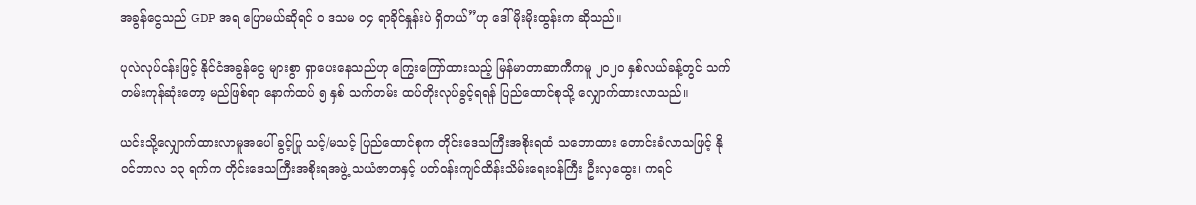အခွန်ငွေသည် GDP အရ ပြောမယ်ဆိုရင် ၀ ဒသမ ၀၄ ရာခိုင်နှုန်းပဲ ရှိတယ်”ဟု ဒေါ်မိုးမိုးထွန်းက ဆိုသည်။

ပုလဲလုပ်ငန်းဖြင့် နိုင်ငံအခွန်ငွေ များစွာ ရှာပေးနေသည်ဟု ကြွေးကြော်ထားသည့် မြန်မာတာဆာကီကမူ ၂၀၂၀ နှစ်လယ်ခန့်တွင် သက်တမ်းကုန်ဆုံးတော့ မည်ဖြစ်ရာ နောက်ထပ် ၅ နှစ် သက်တမ်း ထပ်တိုးလုပ်ခွင့်ရရန် ပြည်ထောင်စုသို့ လျှောက်ထားလာသည်။

ယင်းသို့လျှောက်ထားလာမူအပေါ် ခွင့်ပြု သင့်/မသင့် ပြည်ထောင်စုက တိုင်းဒေသကြီးအစိုးရထံ သဘောထား တောင်းခံလာသဖြင့် နိုဝင်ဘာလ ၁၃ ရက်က တိုင်းဒေသကြီးအစိုးရအဖွဲ့ သယံဇာတနှင့် ပတ်ဝန်းကျင်ထိန်းသိမ်းရေးဝန်ကြီး ဦးလှထွေး၊ ကရင်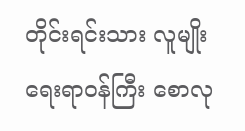တိုင်းရင်းသား လူမျိုးရေးရာဝန်ကြီး စောလု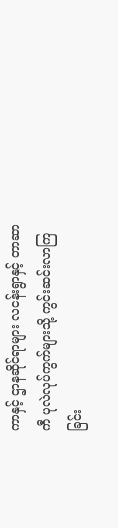ကာနှင့် ဌာနဆိုင်ရာများ လငန်းရွာနှင့် တာဆာကီ ပုလဲလုပ်ကွက်များသို့ ကွင်းဆင်းလာကြ ခြင်း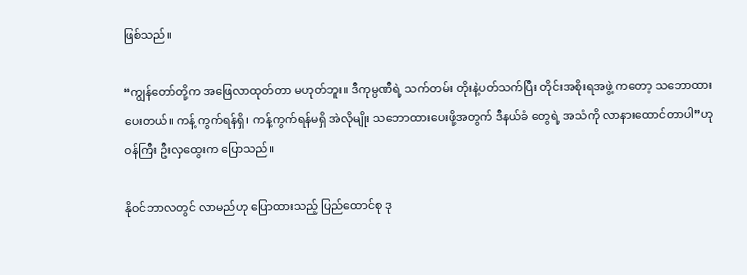ဖြစ်သည်။

“ကျွန်တော်တို့က အဖြေလာထုတ်တာ မဟုတ်ဘူး။ ဒီကုမ္ပဏီရဲ့ သက်တမ်း တိုးနဲ့ပတ်သက်ပြီး တိုင်းအစိုးရအဖွဲ့ ကတော့ သဘောထားပေးတယ်။ ကန့် ကွက်ရန်ရှိ၊ ကန့်ကွက်ရန်မရှိ အဲလိုမျိုး သဘောထားပေးဖို့အတွက် ဒီနယ်ခံ တွေရဲ့ အသံကို လာနားထောင်တာပါ”ဟု ဝန်ကြီး ဦးလှထွေးက ပြောသည်။

နိုဝင်ဘာလတွင် လာမည်ဟု ပြောထားသည့် ပြည်ထောင်စု ဒု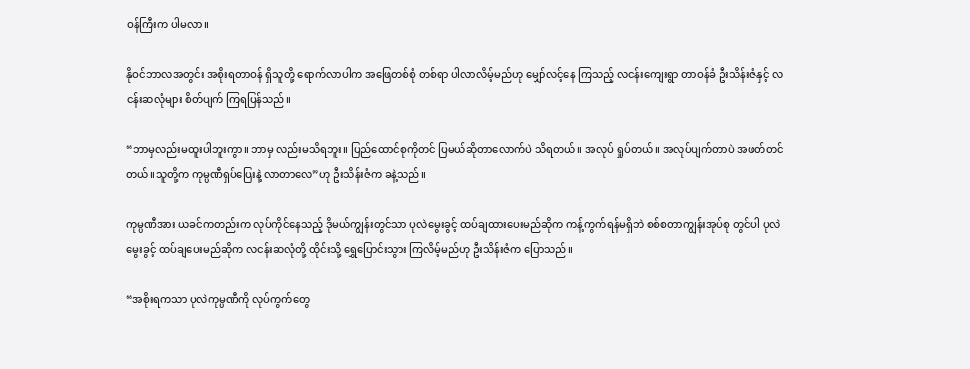ဝန်ကြီးက ပါမလာ။

နိုဝင်ဘာလအတွင်း အစိုးရတာဝန် ရှိသူတို့ ရောက်လာပါက အဖြေတစ်စုံ တစ်ရာ ပါလာလိမ့်မည်ဟု မျှော်လင့်နေ ကြသည့် လငန်းကျေးရွာ တာဝန်ခံ ဦးသိန်းဇံနှင့် လငန်းဆလုံများ စိတ်ပျက် ကြရပြန်သည်။

“ဘာမှလည်းမထူးပါဘူးကွာ။ ဘာမှ လည်းမသိရဘူး။ ပြည်ထောင်စုကိုတင် ပြမယ်ဆိုတာလောက်ပဲ သိရတယ်။ အလုပ် ရှုပ်တယ်။ အလုပ်ပျက်တာပဲ အဖတ်တင်တယ်။သူတို့က ကုမ္ပဏီရှပ်ပြေးနဲ့ လာတာလေ”ဟု ဦးသိန်းဇံက ခနဲ့သည်။

ကုမ္ပဏီအား ယခင်ကတည်းက လုပ်ကိုင်နေသည့် ဒိုမယ်ကျွန်းတွင်သာ ပုလဲမွေးခွင့် ထပ်ချထားပေးမည်ဆိုက ကန့်ကွက်ရန်မရှိဘဲ စစ်စတာကျွန်းအုပ်စု တွင်ပါ ပုလဲမွေးခွင့် ထပ်ချပေးမည်ဆိုက လငန်းဆလုံတို့ ထိုင်းသို့ ရွှေပြောင်းသွား ကြလိမ့်မည်ဟု ဦးသိန်းဇံက ပြောသည်။

“အစိုးရကသာ ပုလဲကုမ္ပဏီကို လုပ်ကွက်တွေ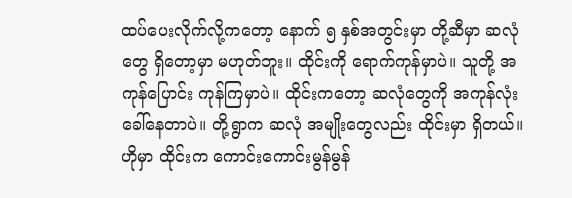ထပ်ပေးလိုက်လို့ကတော့ နောက် ၅ နှစ်အတွင်းမှာ တို့ဆီမှာ ဆလုံ တွေ ရှိတော့မှာ မဟုတ်ဘူး။ ထိုင်းကို ရောက်ကုန်မှာပဲ။ သူတို့ အကုန်ပြောင်း ကုန်ကြမှာပဲ။ ထိုင်းကတော့ ဆလုံတွေကို အကုန်လုံး ခေါ်နေတာပဲ။ တို့ရွာက ဆလုံ အမျိုးတွေလည်း ထိုင်းမှာ ရှိတယ်။ ဟိုမှာ ထိုင်းက ကောင်းကောင်းမွန်မွန်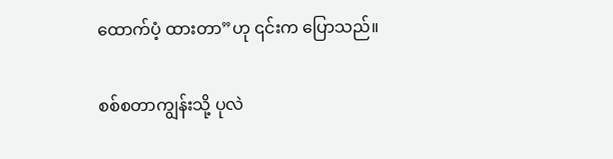ထောက်ပံ့ ထားတာ”ဟု ၎င်းက ပြောသည်။

စစ်စတာကျွန်းသို့ ပုလဲ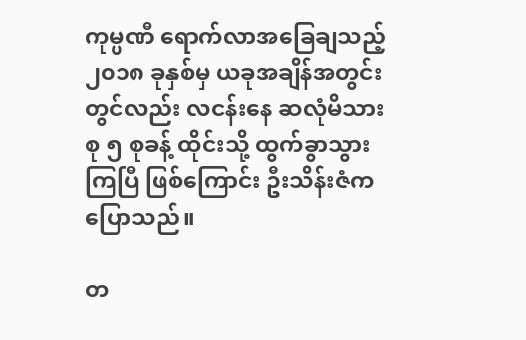ကုမ္ပဏီ ရောက်လာအခြေချသည့် ၂၀၁၈ ခုနှစ်မှ ယခုအချိန်အတွင်းတွင်လည်း လငန်းနေ ဆလုံမိသားစု ၅ စုခန့် ထိုင်းသို့ ထွက်ခွာသွားကြပြီ ဖြစ်ကြောင်း ဦးသိန်းဇံက ပြောသည်။

တ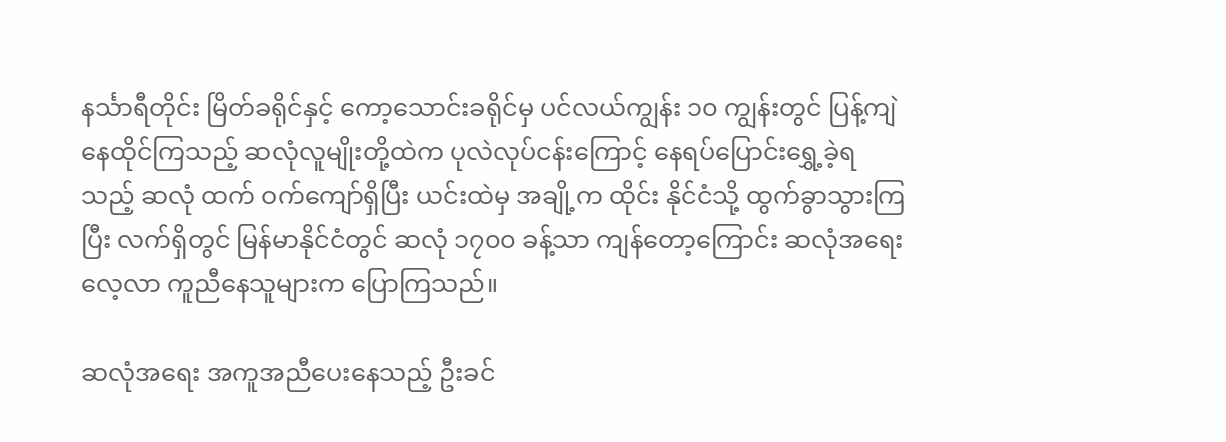နင်္သာရီတိုင်း မြိတ်ခရိုင်နှင့် ကော့သောင်းခရိုင်မှ ပင်လယ်ကျွန်း ၁၀ ကျွန်းတွင် ပြန့်ကျဲနေထိုင်ကြသည့် ဆလုံလူမျိုးတို့ထဲက ပုလဲလုပ်ငန်းကြောင့် နေရပ်ပြောင်းရွှေ့ခဲ့ရသည့် ဆလုံ ထက် ဝက်ကျော်ရှိပြီး ယင်းထဲမှ အချို့က ထိုင်း နိုင်ငံသို့ ထွက်ခွာသွားကြပြီး လက်ရှိတွင် မြန်မာနိုင်ငံတွင် ဆလုံ ၁၇၀၀ ခန့်သာ ကျန်တော့ကြောင်း ဆလုံအရေး လေ့လာ ကူညီနေသူများက ပြောကြသည်။

ဆလုံအရေး အကူအညီပေးနေသည့် ဦးခင်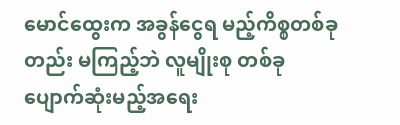မောင်ထွေးက အခွန်ငွေရ မည့်ကိစ္စတစ်ခုတည်း မကြည့်ဘဲ လူမျိုးစု တစ်ခု ပျောက်ဆုံးမည့်အရေး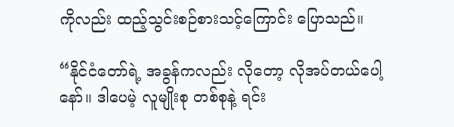ကိုလည်း ထည့်သွင်းစဉ်စားသင့်ကြောင်း ပြောသည်။

“နိုင်ငံတော်ရဲ့ အခွန်ကလည်း လိုတော့ လိုအပ်တယ်ပေါ့နော်။ ဒါပေမဲ့ လူမျိုးစု တစ်စုနဲ့ ရင်း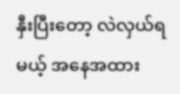နှီးပြီးတော့ လဲလှယ်ရမယ့် အနေအထား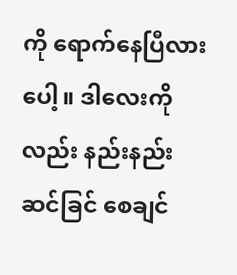ကို ရောက်နေပြီလားပေါ့။ ဒါလေးကိုလည်း နည်းနည်း ဆင်ခြင် စေချင်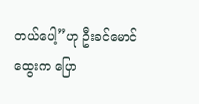တယ်ပေါ့”ဟု ဦးခင်မောင်ထွေးက ပြော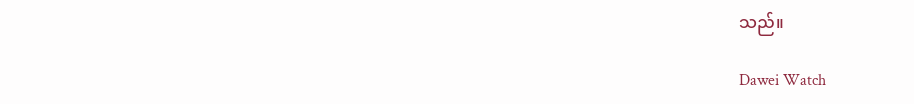သည်။

Dawei Watch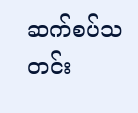ဆက်စပ်သတင်း